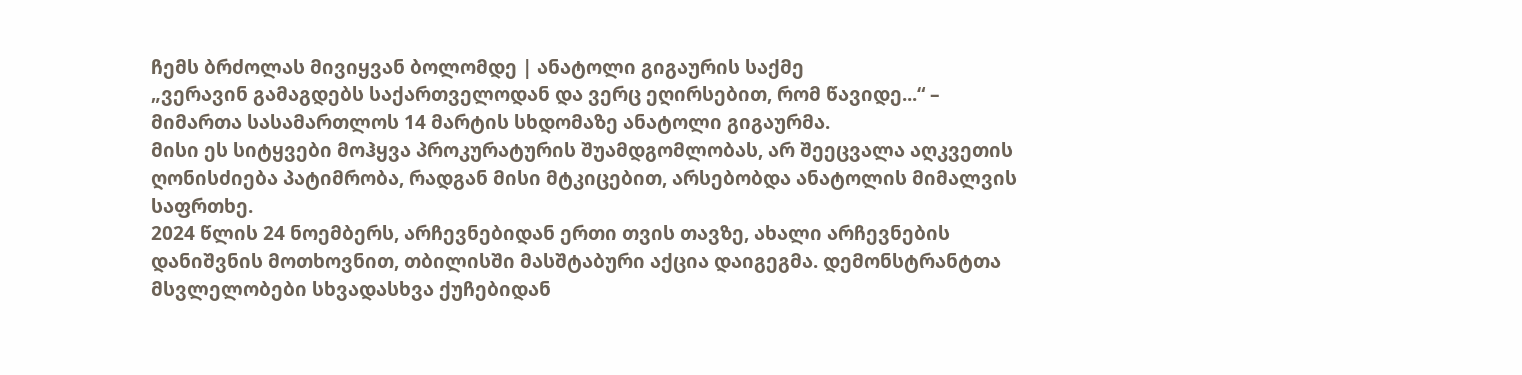ჩემს ბრძოლას მივიყვან ბოლომდე | ანატოლი გიგაურის საქმე
„ვერავინ გამაგდებს საქართველოდან და ვერც ეღირსებით, რომ წავიდე...“ – მიმართა სასამართლოს 14 მარტის სხდომაზე ანატოლი გიგაურმა.
მისი ეს სიტყვები მოჰყვა პროკურატურის შუამდგომლობას, არ შეეცვალა აღკვეთის ღონისძიება პატიმრობა, რადგან მისი მტკიცებით, არსებობდა ანატოლის მიმალვის საფრთხე.
2024 წლის 24 ნოემბერს, არჩევნებიდან ერთი თვის თავზე, ახალი არჩევნების დანიშვნის მოთხოვნით, თბილისში მასშტაბური აქცია დაიგეგმა. დემონსტრანტთა მსვლელობები სხვადასხვა ქუჩებიდან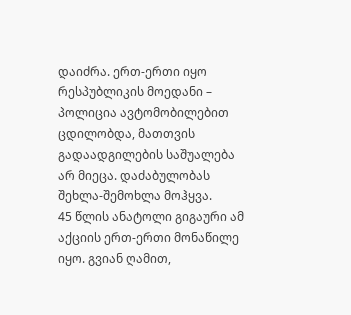დაიძრა. ერთ-ერთი იყო რესპუბლიკის მოედანი – პოლიცია ავტომობილებით ცდილობდა, მათთვის გადაადგილების საშუალება არ მიეცა. დაძაბულობას შეხლა-შემოხლა მოჰყვა.
45 წლის ანატოლი გიგაური ამ აქციის ერთ-ერთი მონაწილე იყო. გვიან ღამით,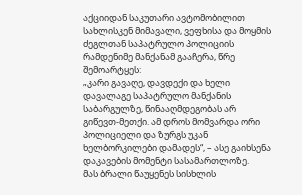აქციიდან საკუთარი ავტომობილით სახლისკენ მიმავალი, ვეფხისა და მოყმის ძეგლთან საპატრულო პოლიციის რამდენიმე მანქანამ გააჩერა, წრე შემოარტყეს:
„კარი გავაღე, დავდექი და ხელი დავალაგე საპატრულო მანქანის საბარგულზე, წინააღმდეგობას არ გიწევთ-მეთქი. ამ დროს მომვარდა ორი პოლიციელი და ზურგს უკან ხელბორკილები დამადეს“, – ასე გაიხსენა დაკავების მომენტი სასამართლოზე.
მას ბრალი წაუყენეს სისხლის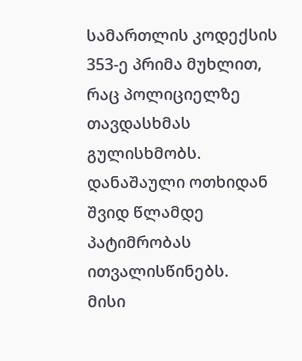სამართლის კოდექსის 353-ე პრიმა მუხლით, რაც პოლიციელზე თავდასხმას გულისხმობს. დანაშაული ოთხიდან შვიდ წლამდე პატიმრობას ითვალისწინებს.
მისი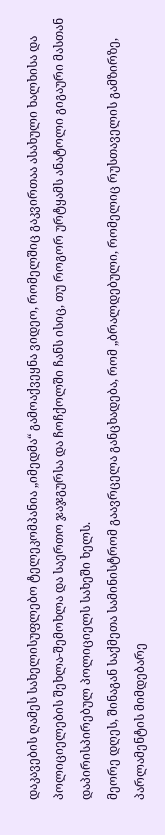დაკავების ღამეს სახელისუფლებო ტელეკომპანია „იმედმა“ გამოაქვეყნა ვიდეო, რომელშიც გაკვირთაა ასახული ხალხისა და პოლიციელების შეხლა-შემოხლა და საერთო ჯაჯგურსა და ჩოჩქოლში ჩანს ისიც, თუ როგორ ურტყამს ანატოლი გიგაური მასთან დაპირისპირებულ პოლიციელს სახეში ხელს.
მეორე დღეს, შინაგან საქმეთა სამინისტრომ გაავრცელა განცხადება, რომ „ბრალდებული, რომელიც რუსთაველის გამზირზე, პარლამენტის მიმდებარე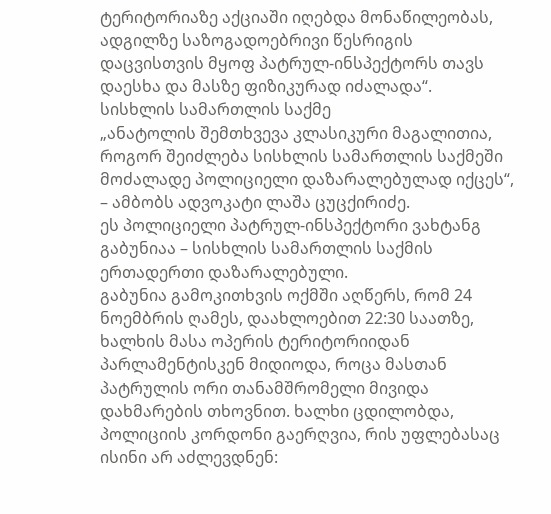ტერიტორიაზე აქციაში იღებდა მონაწილეობას, ადგილზე საზოგადოებრივი წესრიგის დაცვისთვის მყოფ პატრულ-ინსპექტორს თავს დაესხა და მასზე ფიზიკურად იძალადა“.
სისხლის სამართლის საქმე
„ანატოლის შემთხვევა კლასიკური მაგალითია, როგორ შეიძლება სისხლის სამართლის საქმეში მოძალადე პოლიციელი დაზარალებულად იქცეს“, – ამბობს ადვოკატი ლაშა ცუცქირიძე.
ეს პოლიციელი პატრულ-ინსპექტორი ვახტანგ გაბუნიაა – სისხლის სამართლის საქმის ერთადერთი დაზარალებული.
გაბუნია გამოკითხვის ოქმში აღწერს, რომ 24 ნოემბრის ღამეს, დაახლოებით 22:30 საათზე, ხალხის მასა ოპერის ტერიტორიიდან პარლამენტისკენ მიდიოდა, როცა მასთან პატრულის ორი თანამშრომელი მივიდა დახმარების თხოვნით. ხალხი ცდილობდა, პოლიციის კორდონი გაერღვია, რის უფლებასაც ისინი არ აძლევდნენ: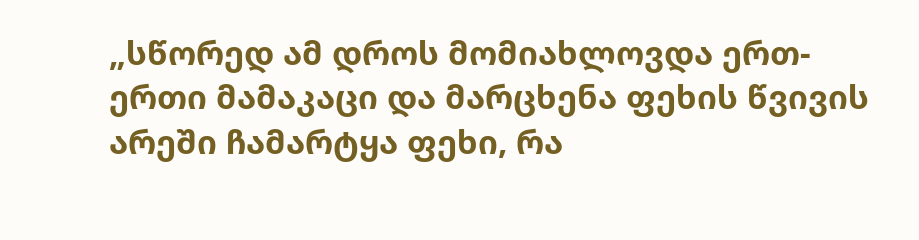„სწორედ ამ დროს მომიახლოვდა ერთ-ერთი მამაკაცი და მარცხენა ფეხის წვივის არეში ჩამარტყა ფეხი, რა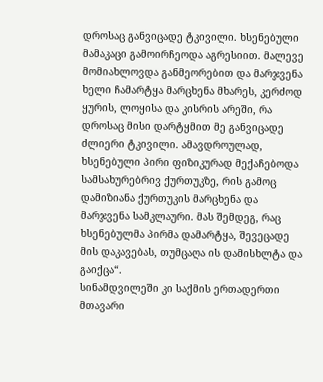დროსაც განვიცადე ტკივილი. ხსენებული მამაკაცი გამოირჩეოდა აგრესიით. მალევე მომიახლოვდა განმეორებით და მარჯვენა ხელი ჩამარტყა მარცხენა მხარეს, კერძოდ ყურის, ლოყისა და კისრის არეში, რა დროსაც მისი დარტყმით მე განვიცადე ძლიერი ტკივილი. ამავდროულად, ხსენებული პირი ფიზიკურად მექაჩებოდა სამსახურებრივ ქურთუკზე, რის გამოც დამიზიანა ქურთუკის მარცხენა და მარჯვენა სამკლაური. მას შემდეგ, რაც ხსენებულმა პირმა დამარტყა, შევეცადე მის დაკავებას, თუმცაღა ის დამისხლტა და გაიქცა“.
სინამდვილეში კი საქმის ერთადერთი მთავარი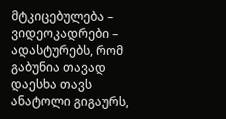მტკიცებულება – ვიდეოკადრები – ადასტურებს, რომ გაბუნია თავად დაესხა თავს ანატოლი გიგაურს,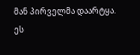მან პირველმა დაარტყა.
ეს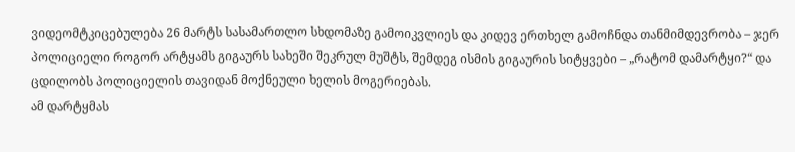ვიდეომტკიცებულება 26 მარტს სასამართლო სხდომაზე გამოიკვლიეს და კიდევ ერთხელ გამოჩნდა თანმიმდევრობა – ჯერ პოლიციელი როგორ არტყამს გიგაურს სახეში შეკრულ მუშტს, შემდეგ ისმის გიგაურის სიტყვები – „რატომ დამარტყი?“ და ცდილობს პოლიციელის თავიდან მოქნეული ხელის მოგერიებას.
ამ დარტყმას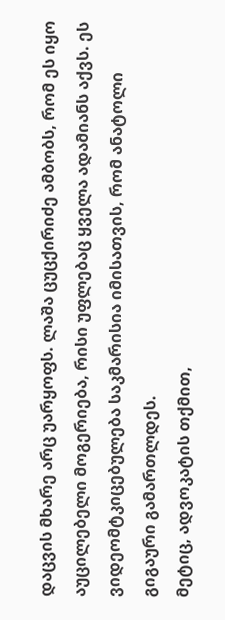დაცვის მხარე არც უარყოფს. ლაშა ცუცქირიძე ამბობს, რომ ეს იყო აუცილებელი მოგერიება, რისი უფლებაც ყველა ადამიანს აქვს. ეს ვიდეომტკიცებულება საკმარისია იმისათვის, რომ ანატოლი გიგაური გამართლდეს.
მეტიც, ადვოკატის თქმით,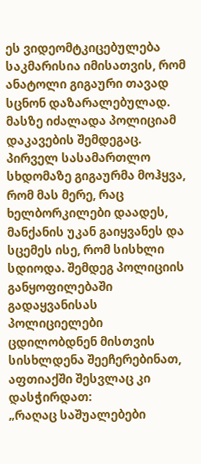ეს ვიდეომტკიცებულება საკმარისია იმისათვის, რომ ანატოლი გიგაური თავად სცნონ დაზარალებულად. მასზე იძალადა პოლიციამ დაკავების შემდეგაც. პირველ სასამართლო სხდომაზე გიგაურმა მოჰყვა, რომ მას მერე, რაც ხელბორკილები დაადეს, მანქანის უკან გაიყვანეს და სცემეს ისე, რომ სისხლი სდიოდა. შემდეგ პოლიციის განყოფილებაში გადაყვანისას პოლიციელები ცდილობდნენ მისთვის სისხლდენა შეეჩერებინათ, აფთიაქში შესვლაც კი დასჭირდათ:
„რაღაც საშუალებები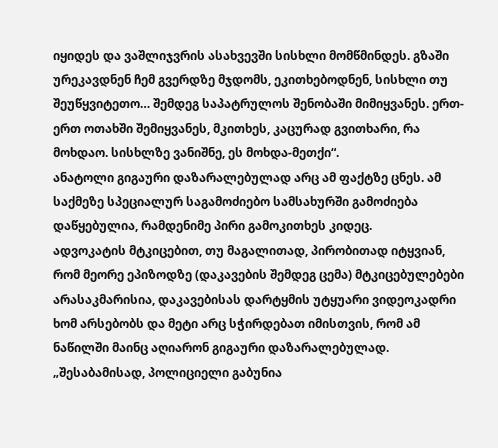იყიდეს და ვაშლიჯვრის ასახვევში სისხლი მომწმინდეს. გზაში ურეკავდნენ ჩემ გვერდზე მჯდომს, ეკითხებოდნენ, სისხლი თუ შეუწყვიტეთო… შემდეგ საპატრულოს შენობაში მიმიყვანეს. ერთ-ერთ ოთახში შემიყვანეს, მკითხეს, კაცურად გვითხარი, რა მოხდაო. სისხლზე ვანიშნე, ეს მოხდა-მეთქი“.
ანატოლი გიგაური დაზარალებულად არც ამ ფაქტზე ცნეს. ამ საქმეზე სპეციალურ საგამოძიებო სამსახურში გამოძიება დაწყებულია, რამდენიმე პირი გამოკითხეს კიდეც.
ადვოკატის მტკიცებით, თუ მაგალითად, პირობითად იტყვიან, რომ მეორე ეპიზოდზე (დაკავების შემდეგ ცემა) მტკიცებულებები არასაკმარისია, დაკავებისას დარტყმის უტყუარი ვიდეოკადრი ხომ არსებობს და მეტი არც სჭირდებათ იმისთვის, რომ ამ ნაწილში მაინც აღიარონ გიგაური დაზარალებულად.
„შესაბამისად, პოლიციელი გაბუნია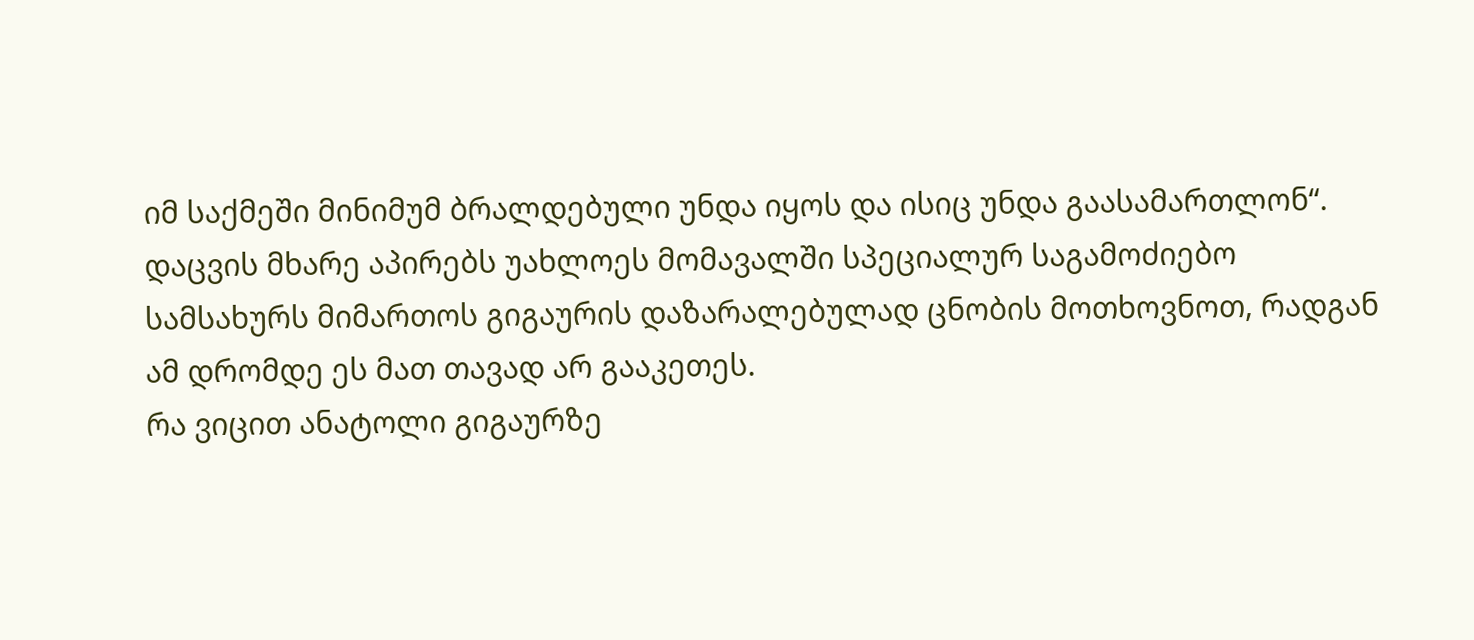იმ საქმეში მინიმუმ ბრალდებული უნდა იყოს და ისიც უნდა გაასამართლონ“.
დაცვის მხარე აპირებს უახლოეს მომავალში სპეციალურ საგამოძიებო სამსახურს მიმართოს გიგაურის დაზარალებულად ცნობის მოთხოვნოთ, რადგან ამ დრომდე ეს მათ თავად არ გააკეთეს.
რა ვიცით ანატოლი გიგაურზე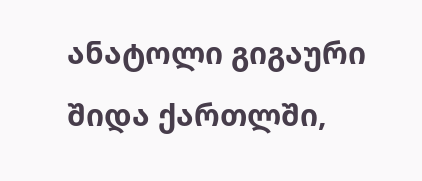ანატოლი გიგაური შიდა ქართლში,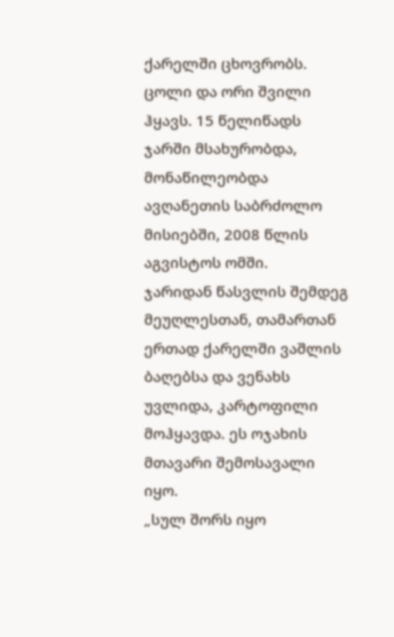ქარელში ცხოვრობს. ცოლი და ორი შვილი ჰყავს. 15 წელიწადს ჯარში მსახურობდა, მონაწილეობდა ავღანეთის საბრძოლო მისიებში, 2008 წლის აგვისტოს ომში.
ჯარიდან წასვლის შემდეგ მეუღლესთან, თამართან ერთად ქარელში ვაშლის ბაღებსა და ვენახს უვლიდა, კარტოფილი მოჰყავდა. ეს ოჯახის მთავარი შემოსავალი იყო.
„სულ შორს იყო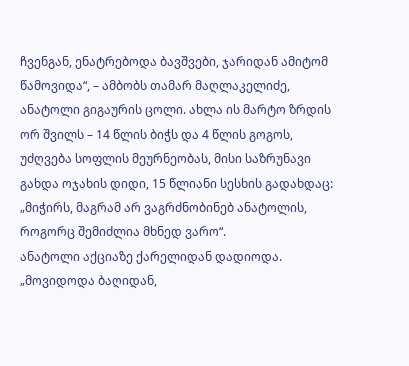ჩვენგან, ენატრებოდა ბავშვები, ჯარიდან ამიტომ წამოვიდა“, – ამბობს თამარ მაღლაკელიძე, ანატოლი გიგაურის ცოლი. ახლა ის მარტო ზრდის ორ შვილს – 14 წლის ბიჭს და 4 წლის გოგოს, უძღვება სოფლის მეურნეობას, მისი საზრუნავი გახდა ოჯახის დიდი, 15 წლიანი სესხის გადახდაც: „მიჭირს, მაგრამ არ ვაგრძნობინებ ანატოლის, როგორც შემიძლია მხნედ ვარო“.
ანატოლი აქციაზე ქარელიდან დადიოდა.
„მოვიდოდა ბაღიდან,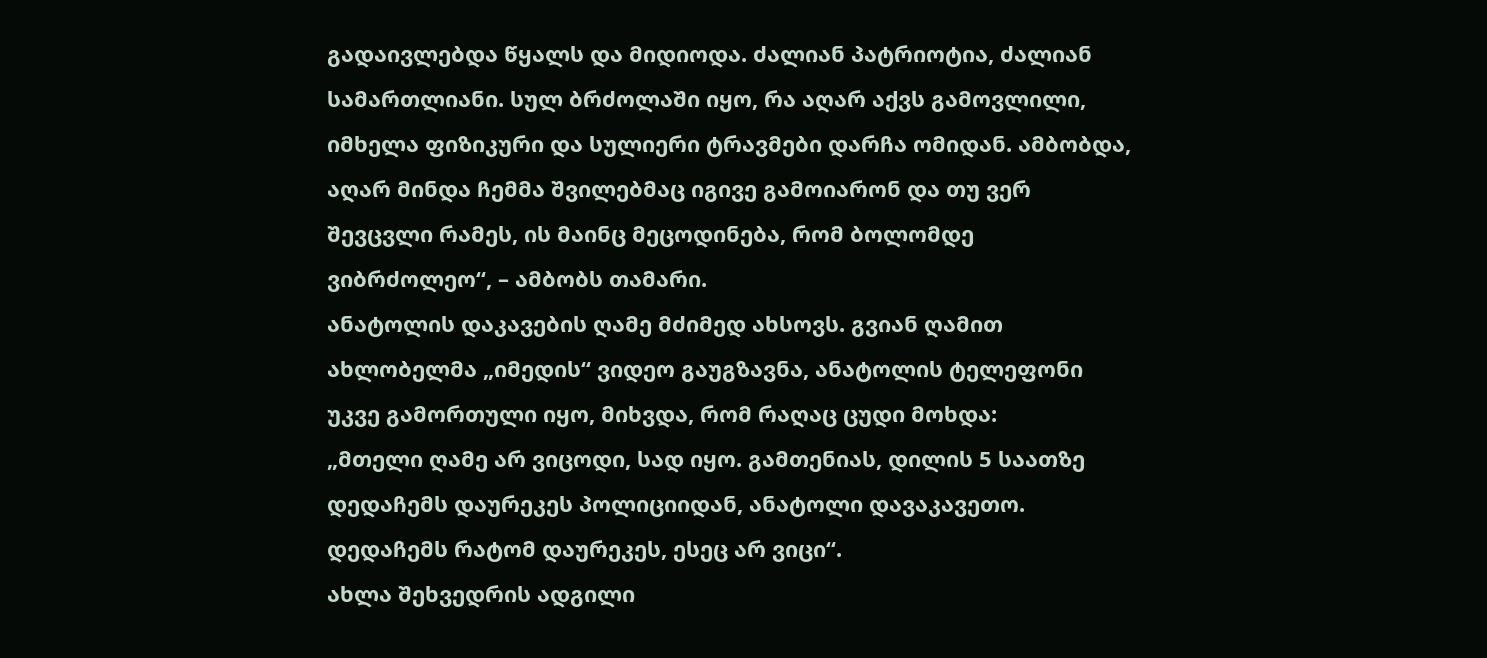გადაივლებდა წყალს და მიდიოდა. ძალიან პატრიოტია, ძალიან სამართლიანი. სულ ბრძოლაში იყო, რა აღარ აქვს გამოვლილი, იმხელა ფიზიკური და სულიერი ტრავმები დარჩა ომიდან. ამბობდა, აღარ მინდა ჩემმა შვილებმაც იგივე გამოიარონ და თუ ვერ შევცვლი რამეს, ის მაინც მეცოდინება, რომ ბოლომდე ვიბრძოლეო“, – ამბობს თამარი.
ანატოლის დაკავების ღამე მძიმედ ახსოვს. გვიან ღამით ახლობელმა „იმედის“ ვიდეო გაუგზავნა, ანატოლის ტელეფონი უკვე გამორთული იყო, მიხვდა, რომ რაღაც ცუდი მოხდა:
„მთელი ღამე არ ვიცოდი, სად იყო. გამთენიას, დილის 5 საათზე დედაჩემს დაურეკეს პოლიციიდან, ანატოლი დავაკავეთო. დედაჩემს რატომ დაურეკეს, ესეც არ ვიცი“.
ახლა შეხვედრის ადგილი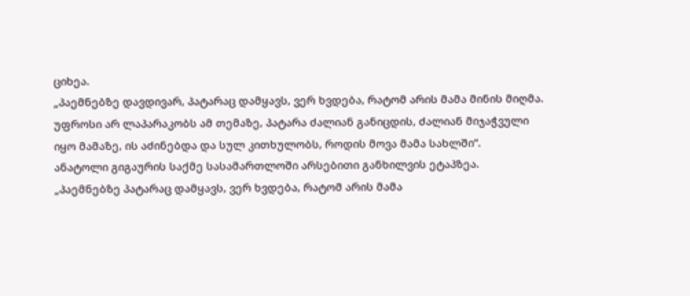ციხეა.
„პაემნებზე დავდივარ, პატარაც დამყავს, ვერ ხვდება, რატომ არის მამა მინის მიღმა. უფროსი არ ლაპარაკობს ამ თემაზე, პატარა ძალიან განიცდის, ძალიან მიჯაჭვული იყო მამაზე, ის აძინებდა და სულ კითხულობს, როდის მოვა მამა სახლში“.
ანატოლი გიგაურის საქმე სასამართლოში არსებითი განხილვის ეტაპზეა.
„პაემნებზე პატარაც დამყავს, ვერ ხვდება, რატომ არის მამა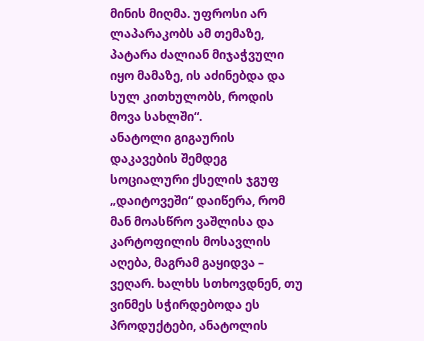მინის მიღმა. უფროსი არ ლაპარაკობს ამ თემაზე, პატარა ძალიან მიჯაჭვული იყო მამაზე, ის აძინებდა და სულ კითხულობს, როდის მოვა სახლში“.
ანატოლი გიგაურის დაკავების შემდეგ სოციალური ქსელის ჯგუფ „დაიტოვეში“ დაიწერა, რომ მან მოასწრო ვაშლისა და კარტოფილის მოსავლის აღება, მაგრამ გაყიდვა – ვეღარ. ხალხს სთხოვდნენ, თუ ვინმეს სჭირდებოდა ეს პროდუქტები, ანატოლის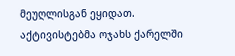მეუღლისგან ეყიდათ.
აქტივისტებმა ოჯახს ქარელში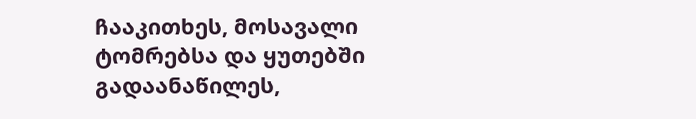ჩააკითხეს, მოსავალი ტომრებსა და ყუთებში გადაანაწილეს,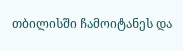თბილისში ჩამოიტანეს და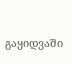გაყიდვაში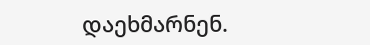დაეხმარნენ.